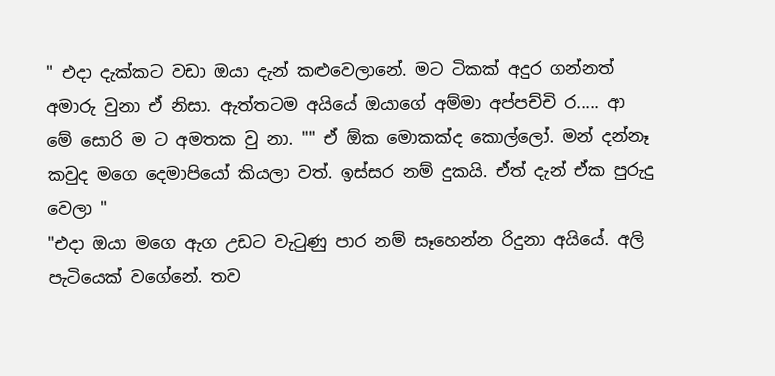" එදා දැක්කට වඩා ඔයා දැන් කළුවෙලානේ. මට ටිකක් අදුර ගන්නත් අමාරු වුනා ඒ නිසා. ඇත්තටම අයියේ ඔයාගේ අම්මා අප්පච්චි ර..... ආ මේ සොරි ම ට අමතක වු නා. "" ඒ ඕක මොකක්ද කොල්ලෝ. මන් දන්නෑ කවුද මගෙ දෙමාපියෝ කියලා වත්. ඉස්සර නම් දුකයි. ඒත් දැන් ඒක පුරුදු වෙලා "
"එදා ඔයා මගෙ ඇග උඩට වැටුණු පාර නම් සෑහෙන්න රිදුනා අයියේ. අලි පැටියෙක් වගේනේ. තව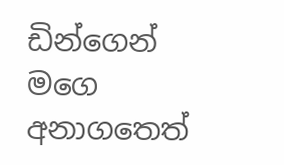ඩින්ගෙන් මගෙ අනාගතෙත්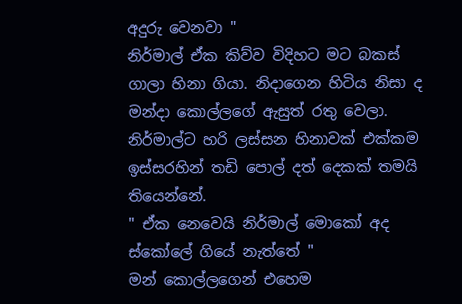අදුරු වෙනවා "
නිර්මාල් ඒක කිව්ව විදිහට මට බකස් ගාලා හිනා ගියා. නිදාගෙන හිටිය නිසා ද මන්දා කොල්ලගේ ඇසුත් රතු වෙලා. නිර්මාල්ට හරි ලස්සන හිනාවක් එක්කම ඉස්සරහින් තඩි පොල් දත් දෙකක් තමයි තියෙන්නේ.
" ඒක නෙවෙයි නිර්මාල් මොකෝ අද ස්කෝලේ ගියේ නැත්තේ "
මන් කොල්ලගෙන් එහෙම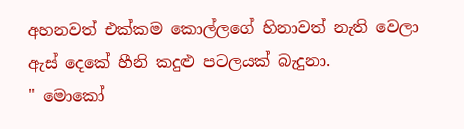අහනවත් එක්කම කොල්ලගේ හිනාවත් නැති වෙලා ඇස් දෙකේ හීනි කදුළු පටලයක් බැදුනා.
" මොකෝ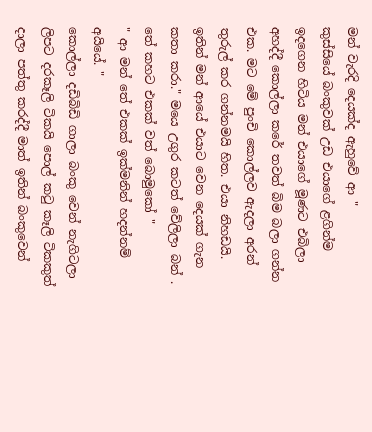මන් වැරදි දෙයක්ද ඇහුවේ ආ "
කුස්සියේ බංකුවක් උඩ එයාගේ ළගින්ම ඉදගෙන හිටිය මන් එයාගේ මූණට එබිලා අහද්දී කොල්ලා කරේ තවත් බිම බලා ගන්න එක. මට මේ පුංචි කොල්ලව ඇදලා අරන් තුරුල් කර ගන්නමයි හිත. එයා නිහඩයි.
ඉතින් මන් ආයේ එයාට වෙන දෙයක් ගැන කතා කරා." මයෙ උගුර කටත් වේලිලා බන් . තේ කහට එකක් වත් බොමුකෝ "
" ආ මන් තේ එකක් ඉක්මනින් හදන්නම් අයියේ. "
කොල්ලා දඩිබිඩි ගාලා බංකු වෙන් නැගිටලා ලිපට දරකෑලි ටිකයි පොල් කටු කෑලි ටිකකුත් දාලා පත්තු කරද්දී මාත් ඉතින් බංකුවෙන්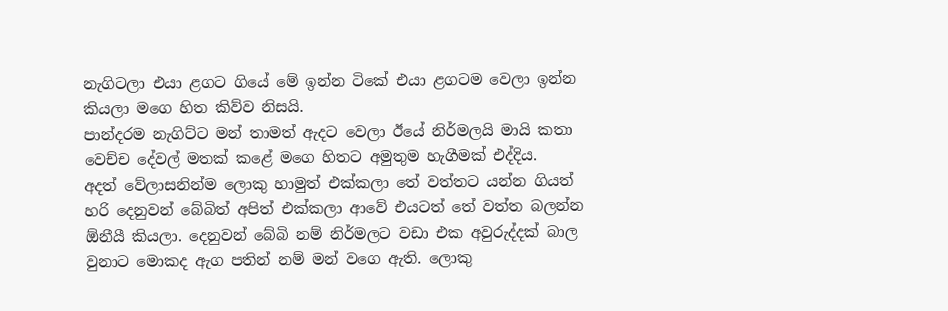නැගිටලා එයා ළගට ගියේ මේ ඉන්න ටිකේ එයා ළගටම වෙලා ඉන්න කියලා මගෙ හිත කිව්ව නිසයි.
පාන්දරම නැගිට්ට මන් තාමත් ඇදට වෙලා ඊයේ නිර්මලයි මායි කතා වෙච්ච දේවල් මතක් කළේ මගෙ හිතට අමුතුම හැගීමක් එද්දිය.
අදත් වේලාසනින්ම ලොකු හාමුත් එක්කලා තේ වත්තට යන්න ගියත් හරි දෙනුවන් බේබිත් අපිත් එක්කලා ආවේ එයටත් තේ වත්ත බලන්න ඕනීයී කියලා. දෙනුවන් බේබි නම් නිර්මලට වඩා එක අවුරුද්දක් බාල වුනාට මොකද ඇග පතින් නම් මන් වගෙ ඇති. ලොකු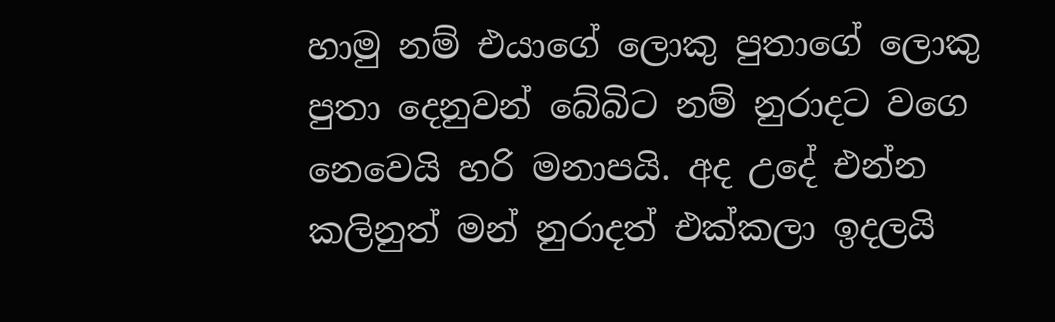හාමු නම් එයාගේ ලොකු පුතාගේ ලොකු පුතා දෙනුවන් බේබිට නම් නුරාදට වගෙ නෙවෙයි හරි මනාපයි. අද උදේ එන්න කලිනුත් මන් නුරාදත් එක්කලා ඉදලයි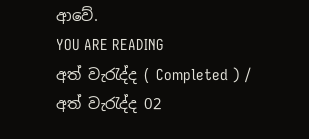ආවේ.
YOU ARE READING
අත් වැරැද්ද ( Completed ) / අත් වැරැද්ද 02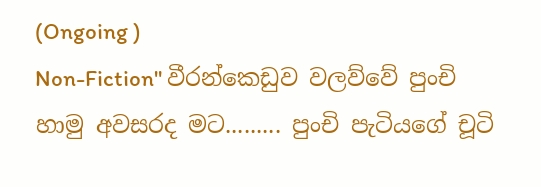(Ongoing )
Non-Fiction" වීරන්කෙඩුව වලව්වේ පුංචි හාමු අවසරද මට......... පුංචි පැටියගේ චූටි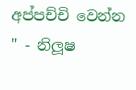අප්පච්චි වෙන්න " - නිලූෂ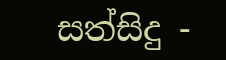සත්සිදු -